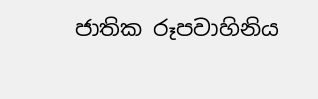ජාතික රූපවාහිනිය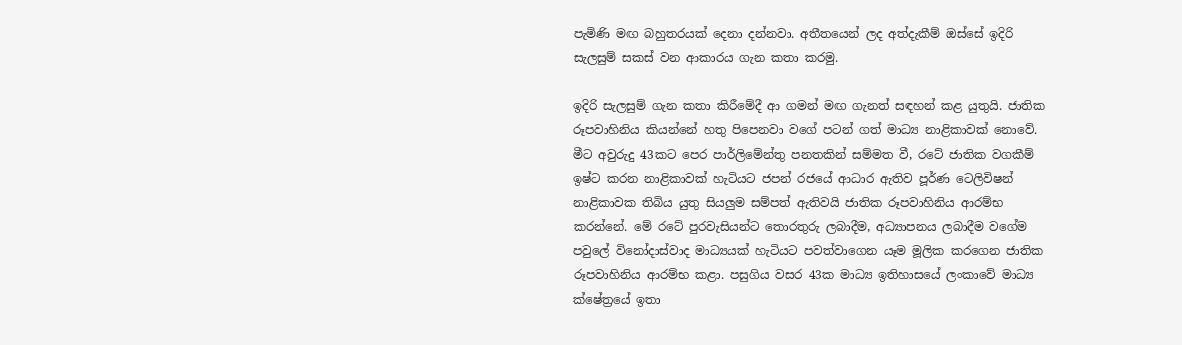පැමිණි මඟ බහුතරයක් දෙනා දන්නවා. අතීතයෙන් ලද අත්දැකීම් ඔස්සේ ඉදිරි සැලසුම් සකස් වන ආකාරය ගැන කතා කරමු.

ඉදිරි සැලසුම් ගැන කතා කිරීමේදී ආ ගමන් මඟ ගැනත් සඳහන් කළ යුතුයි. ජාතික රූපවාහිනිය කියන්නේ හතු පිපෙනවා වගේ පටන් ගත් මාධ්‍ය නාළිකාවක් නොවේ. මීට අවුරුදු 43කට පෙර පාර්ලිමේන්තු පනතකින් සම්මත වී, රටේ ජාතික වගකීම් ඉෂ්ට කරන නාළිකාවක් හැටියට ජපන් රජයේ ආධාර ඇතිව පූර්ණ ටෙලිවිෂන් නාළිකාවක තිබිය යුතු සියලුම සම්පත් ඇතිවයි ජාතික රූපවාහිනිය ආරම්භ කරන්නේ. මේ රටේ පුරවැසියන්ට තොරතුරු ලබාදීම, අධ්‍යාපනය ලබාදීම වගේම පවුලේ විනෝදාස්වාද මාධ්‍යයක් හැටියට පවත්වාගෙන යෑම මූලික කරගෙන ජාතික රූපවාහිනිය ආරම්භ කළා. පසුගිය වසර 43ක මාධ්‍ය ඉතිහාසයේ ලංකාවේ මාධ්‍ය ක්ෂේත්‍රයේ ඉතා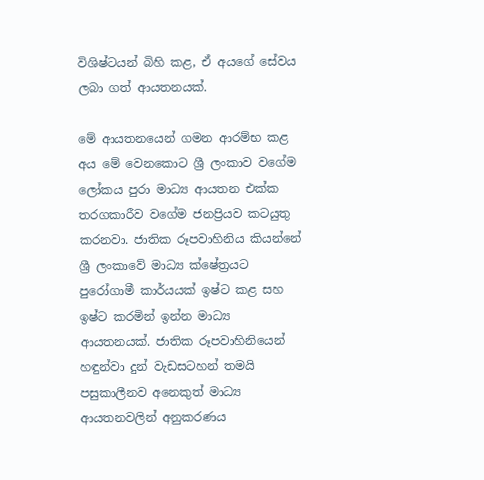විශිෂ්ටයන් බිහි කළ, ඒ අයගේ සේවය ලබා ගත් ආයතනයක්.

මේ ආයතනයෙන් ගමන ආරම්භ කළ අය මේ වෙනකොට ශ්‍රී ලංකාව වගේම ලෝකය පුරා මාධ්‍ය ආයතන එක්ක තරගකාරීව වගේම ජනප්‍රියව කටයුතු කරනවා. ජාතික රූපවාහිනිය කියන්නේ ශ්‍රී ලංකාවේ මාධ්‍ය ක්ෂේත්‍රයට පුරෝගාමී කාර්යයක් ඉෂ්ට කළ සහ ඉෂ්ට කරමින් ඉන්න මාධ්‍ය ආයතනයක්. ජාතික රූපවාහිනියෙන් හඳුන්වා දුන් වැඩසටහන් තමයි පසුකාලීනව අනෙකුත් මාධ්‍ය ආයතනවලින් අනුකරණය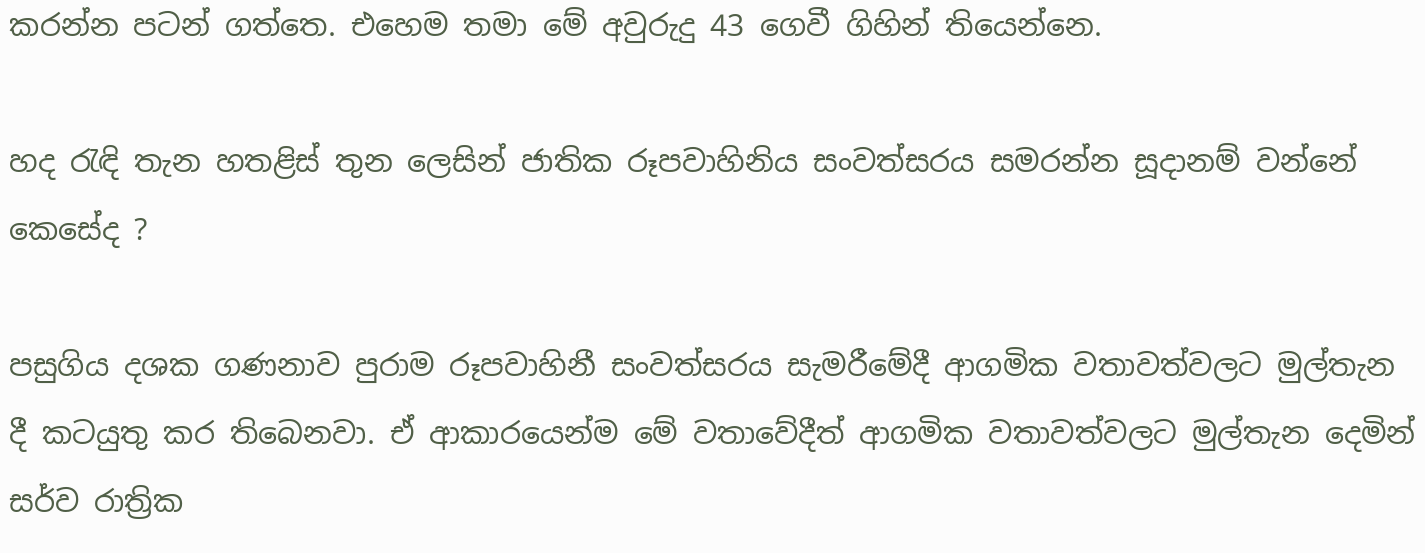කරන්න පටන් ගත්තෙ. එහෙම තමා මේ අවුරුදු 43 ගෙවී ගිහින් තියෙන්නෙ.

හද රැඳි තැන හතළිස් තුන ලෙසින් ජාතික රූපවාහිනිය සංවත්සරය සමරන්න සූදානම් වන්නේ කෙසේද ?

පසුගිය දශක ගණනාව පුරාම රූපවාහිනී සංවත්සරය සැමරීමේදී ආගමික වතාවත්වලට මුල්තැන දී කටයුතු කර තිබෙනවා. ඒ ආකාරයෙන්ම මේ වතාවේදීත් ආගමික වතාවත්වලට මුල්තැන දෙමින් සර්ව රාත්‍රික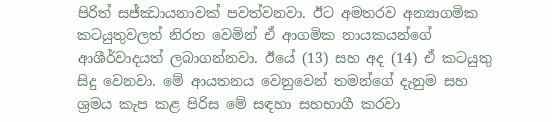පිරිත් සජ්ඣායනාවක් පවත්වනවා. ඊට අමතරව අන්‍යාගමික කටයුතුවලත් නිරත වෙමින් ඒ ආගමික නායකයන්ගේ ආශීර්වාදයත් ලබාගන්නවා. ඊයේ (13) සහ අද (14) ඒ කටයුතු සිදු වෙනවා. මේ ආයතනය වෙනුවෙන් තමන්ගේ දැනුම සහ ශ්‍රමය කැප කළ පිරිස මේ සඳහා සහභාගී කරවා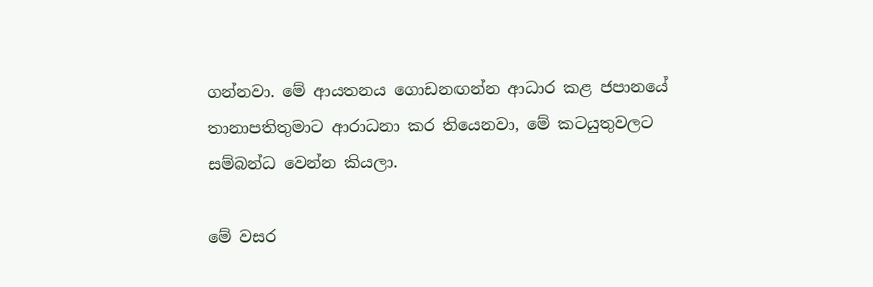ගන්නවා. මේ ආයතනය ගොඩනඟන්න ආධාර කළ ජපානයේ තානාපතිතුමාට ආරාධනා කර තියෙනවා, මේ කටයුතුවලට සම්බන්ධ වෙන්න කියලා.

මේ වසර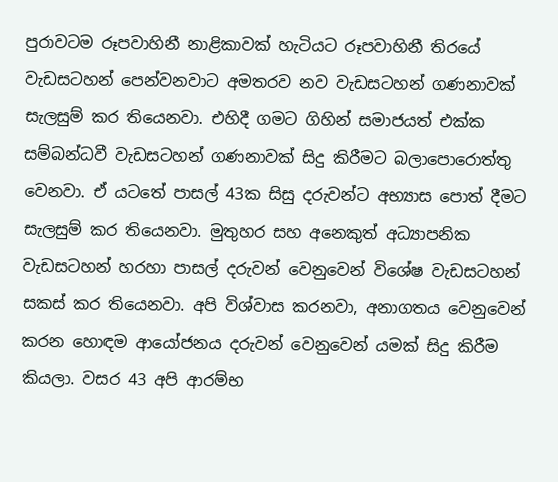පුරාවටම රූපවාහිනී නාළිකාවක් හැටියට රූපවාහිනී තිරයේ වැඩසටහන් පෙන්වනවාට අමතරව නව වැඩසටහන් ගණනාවක් සැලසුම් කර තියෙනවා. එහිදී ගමට ගිහින් සමාජයත් එක්ක සම්බන්ධවී වැඩසටහන් ගණනාවක් සිදු කිරීමට බලාපොරොත්තු වෙනවා. ඒ යටතේ පාසල් 43ක සිසු දරුවන්ට අභ්‍යාස පොත් දීමට සැලසුම් කර තියෙනවා. මුතුහර සහ අනෙකුත් අධ්‍යාපනික වැඩසටහන් හරහා පාසල් දරුවන් වෙනුවෙන් විශේෂ වැඩසටහන් සකස් කර තියෙනවා. අපි විශ්වාස කරනවා, අනාගතය වෙනුවෙන් කරන හොඳම ආයෝජනය දරුවන් වෙනුවෙන් යමක් සිදු කිරීම කියලා. වසර 43 අපි ආරම්භ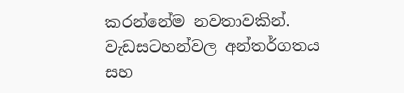කරන්නේම නවතාවකින්. වැඩසටහන්වල අන්තර්ගතය සහ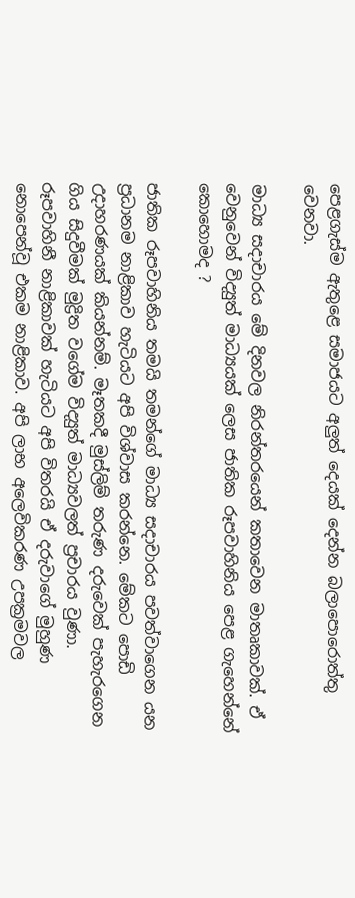පෙළගැස්ම ඇතුළෙ සමාජයට අලුත් දෙයක් දෙන්න බලාපොරොත්තු වෙනවා.

මාධ්‍ය සදාචාරය මේ දිනවල නිරන්තරයෙන් කතාවෙන මාතෘකාවක්. ඒ වෙනුවෙන් විද්‍යුත් මාධ්‍යයක් ලෙස ජාතික රූපවාහිනිය පෙළ ගැහෙන්නේ කොහොමද ?

ජාතික රූපවාහිනිය තමයි තමන්ගේ මාධ්‍ය සදාචාරය පවත්වාගෙන යන ප්‍රධානම නාළිකාව හැටියට අපි විශ්වාස කරන්නෙ. මේකට පොඩි උදාහරණයක් කියන්නම්. මෑතකදී මුස්ලිම් තරුණ දරුවෙක් පැහැරගෙන ගිය සිදුවීමක් මුද්‍රිත වගේම විද්‍යුත් මාධ්‍යවලත් ප්‍රචාරය වුණා. රූපවාහිනී නාළිකාවක් හැටියට අපි විතරයි ඒ දරුවාගේ මුහුණ නොපෙන්වූ එකම නාළිකාව. අපි ලාභ අලෙවිකරණ උපක්‍රමවල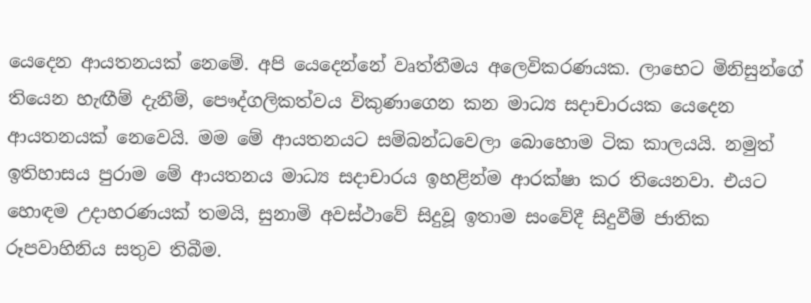යෙදෙන ආයතනයක් නෙමේ. අපි යෙදෙන්නේ වෘත්තීමය අලෙවිකරණයක. ලාභෙට මිනිසුන්ගේ තියෙන හැඟීම් දැනීම්, පෞද්ගලිකත්වය විකුණාගෙන කන මාධ්‍ය සදාචාරයක යෙදෙන ආයතනයක් නෙවෙයි. මම මේ ආයතනයට සම්බන්ධවෙලා බොහොම ටික කාලයයි. නමුත් ඉතිහාසය පුරාම මේ ආයතනය මාධ්‍ය සදාචාරය ඉහළින්ම ආරක්ෂා කර තියෙනවා. එයට හොඳම උදාහරණයක් තමයි, සුනාමි අවස්ථාවේ සිදුවූ ඉතාම සංවේදී සිදුවීම් ජාතික රූපවාහිනිය සතුව තිබීම.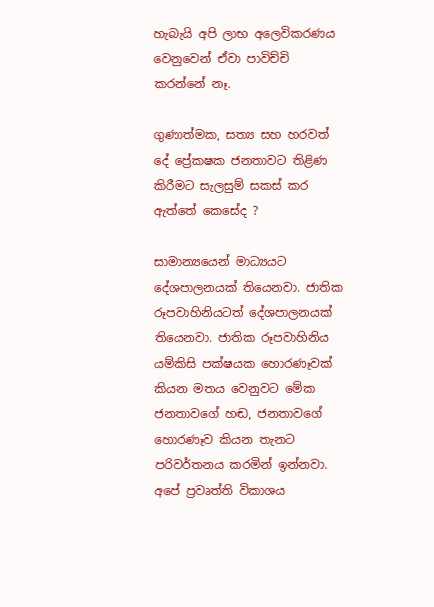හැබැයි අපි ලාභ අලෙවිකරණය වෙනුවෙන් ඒවා පාවිච්චි කරන්නේ නෑ.

ගුණාත්මක, සත්‍ය සහ හරවත් දේ ප්‍රේකෂක ජනතාවට තිළිණ කිරීමට සැලසුම් සකස් කර ඇත්තේ කෙසේද ?

සාමාන්‍යයෙන් මාධ්‍යයට දේශපාලනයක් තියෙනවා. ජාතික රූපවාහිනියටත් දේශපාලනයක් තියෙනවා. ජාතික රූපවාහිනිය යම්කිසි පක්ෂයක හොරණෑවක් කියන මතය වෙනුවට මේක ජනතාවගේ හඬ, ජනතාවගේ හොරණෑව කියන තැනට පරිවර්තනය කරමින් ඉන්නවා. අපේ ප්‍රවෘත්ති විකාශය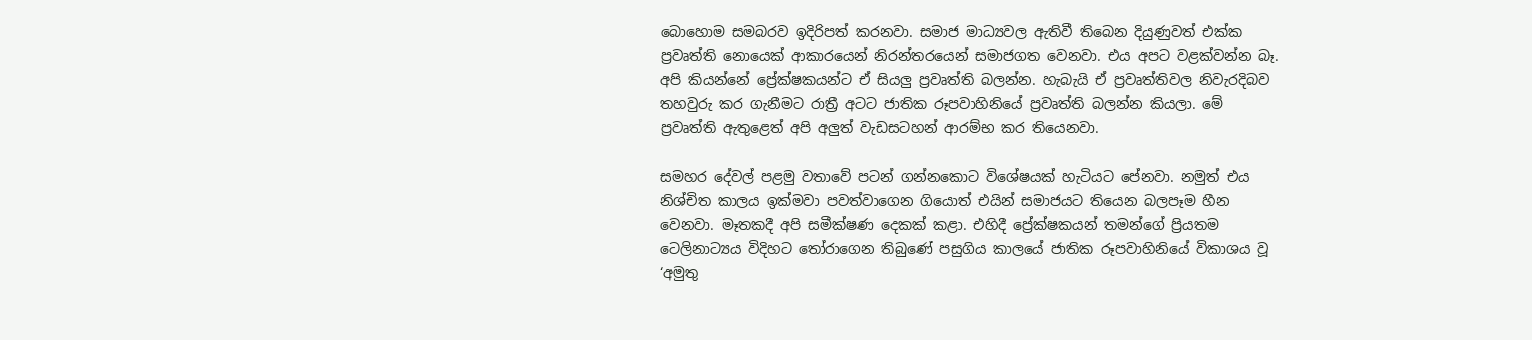බොහොම සමබරව ඉදිරිපත් කරනවා. සමාජ මාධ්‍යවල ඇතිවී තිබෙන දියුණුවත් එක්ක ප්‍රවෘත්ති නොයෙක් ආකාරයෙන් නිරන්තරයෙන් සමාජගත වෙනවා. එය අපට වළක්වන්න බෑ. අපි කියන්නේ ප්‍රේක්ෂකයන්ට ඒ සියලු ප්‍රවෘත්ති බලන්න. හැබැයි ඒ ප්‍රවෘත්තිවල නිවැරදිබව තහවුරු කර ගැනීමට රාත්‍රී අටට ජාතික රූපවාහිනියේ ප්‍රවෘත්ති බලන්න කියලා. මේ ප්‍රවෘත්ති ඇතුළෙත් අපි අලුත් වැඩසටහන් ආරම්භ කර තියෙනවා.

සමහර දේවල් පළමු වතාවේ පටන් ගන්නකොට විශේෂයක් හැටියට පේනවා. නමුත් එය නිශ්චිත කාලය ඉක්මවා පවත්වාගෙන ගියොත් එයින් සමාජයට තියෙන බලපෑම හීන වෙනවා. මෑතකදී අපි සමීක්ෂණ දෙකක් කළා. එහිදී ප්‍රේක්ෂකයන් තමන්ගේ ප්‍රියතම ටෙලිනාට්‍යය විදිහට තෝරාගෙන තිබුණේ පසුගිය කාලයේ ජාතික රූපවාහිනියේ විකාශය වූ ‘අමුතු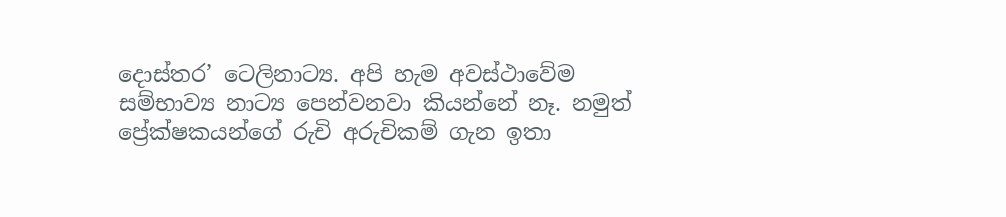දොස්තර’ ටෙලිනාට්‍ය. අපි හැම අවස්ථාවේම සම්භාව්‍ය නාට්‍ය පෙන්වනවා කියන්නේ නෑ. නමුත් ප්‍රේක්ෂකයන්ගේ රුචි අරුචිකම් ගැන ඉතා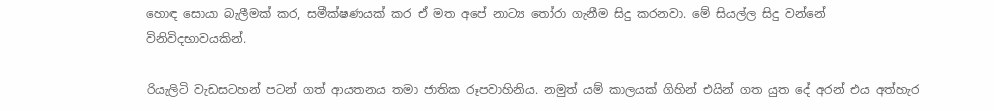හොඳ සොයා බැලීමක් කර, සමීක්ෂණයක් කර ඒ මත අපේ නාට්‍ය තෝරා ගැනීම සිදු කරනවා. මේ සියල්ල සිදු වන්නේ විනිවිදභාවයකින්.

රියැලිටි වැඩසටහන් පටන් ගත් ආයතනය තමා ජාතික රූපවාහිනිය. නමුත් යම් කාලයක් ගිහින් එයින් ගත යුත දේ අරන් එය අත්හැර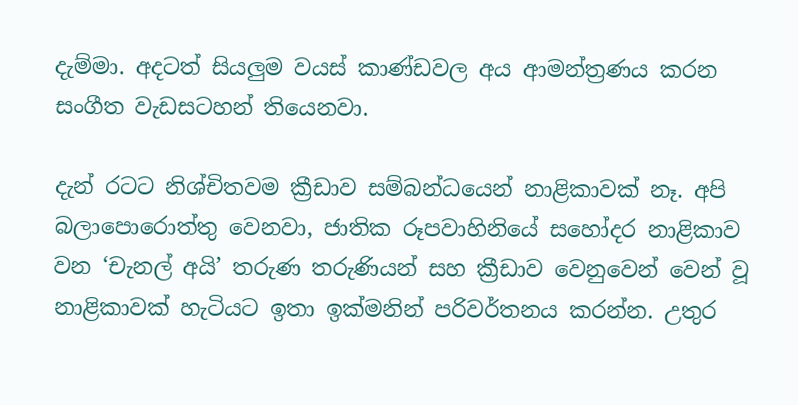දැම්මා. අදටත් සියලුම වයස් කාණ්ඩවල අය ආමන්ත්‍රණය කරන සංගීත වැඩසටහන් තියෙනවා.

දැන් රටට නිශ්චිතවම ක්‍රීඩාව සම්බන්ධයෙන් නාළිකාවක් නෑ. අපි බලාපොරොත්තු වෙනවා, ජාතික රූපවාහිනියේ සහෝදර නාළිකාව වන ‘චැනල් අයි’ තරුණ තරුණියන් සහ ක්‍රීඩාව වෙනුවෙන් වෙන් වූ නාළිකාවක් හැටියට ඉතා ඉක්මනින් පරිවර්තනය කරන්න. උතුර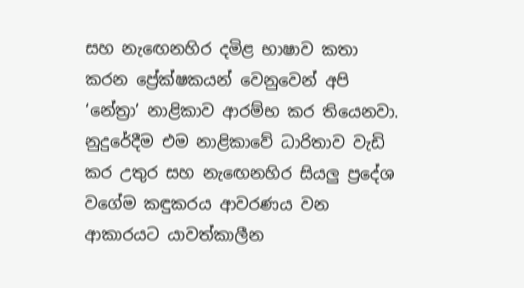සහ නැඟෙනහිර දමිළ භාෂාව කතා කරන ප්‍රේක්ෂකයන් වෙනුවෙන් අපි ‘නේත්‍රා’ නාළිකාව ආරම්භ කර තියෙනවා. නුදුරේදීම එම නාළිකාවේ ධාරිතාව වැඩි කර උතුර සහ නැඟෙනහිර සියලු ප්‍රදේශ වගේම කඳුකරය ආවරණය වන ආකාරයට යාවත්කාලීන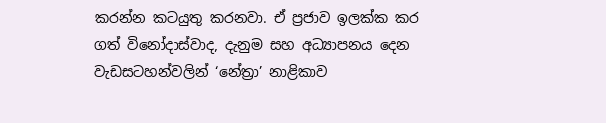කරන්න කටයුතු කරනවා. ඒ ප්‍රජාව ඉලක්ක කර ගත් විනෝදාස්වාද, දැනුම සහ අධ්‍යාපනය දෙන වැඩසටහන්වලින් ‘නේත්‍රා’ නාළිකාව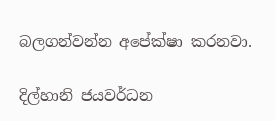බලගන්වන්න අපේක්ෂා කරනවා.

දිල්හානි ජයවර්ධන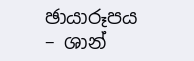ඡායාරූපය – ශාන්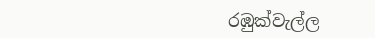රඹුක්වැල්ල